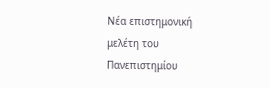Νέα επιστημονική μελέτη του Πανεπιστημίου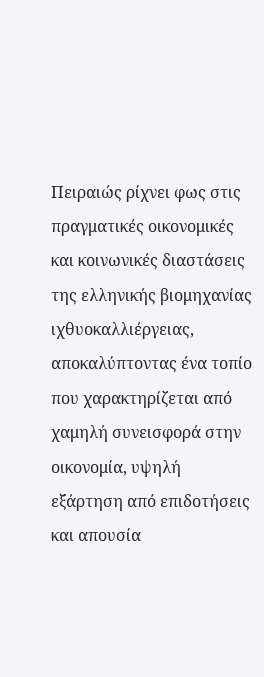Πειραιώς ρίχνει φως στις πραγματικές οικονομικές και κοινωνικές διαστάσεις της ελληνικής βιομηχανίας ιχθυοκαλλιέργειας, αποκαλύπτοντας ένα τοπίο που χαρακτηρίζεται από χαμηλή συνεισφορά στην οικονομία, υψηλή εξάρτηση από επιδοτήσεις και απουσία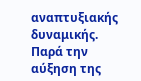αναπτυξιακής δυναμικής. Παρά την αύξηση της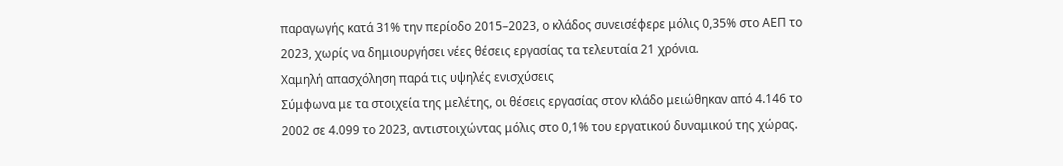παραγωγής κατά 31% την περίοδο 2015–2023, ο κλάδος συνεισέφερε μόλις 0,35% στο ΑΕΠ το 2023, χωρίς να δημιουργήσει νέες θέσεις εργασίας τα τελευταία 21 χρόνια.
Χαμηλή απασχόληση παρά τις υψηλές ενισχύσεις
Σύμφωνα με τα στοιχεία της μελέτης, οι θέσεις εργασίας στον κλάδο μειώθηκαν από 4.146 το 2002 σε 4.099 το 2023, αντιστοιχώντας μόλις στο 0,1% του εργατικού δυναμικού της χώρας.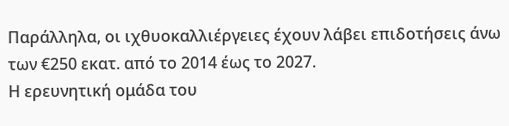Παράλληλα, οι ιχθυοκαλλιέργειες έχουν λάβει επιδοτήσεις άνω των €250 εκατ. από το 2014 έως το 2027.
Η ερευνητική ομάδα του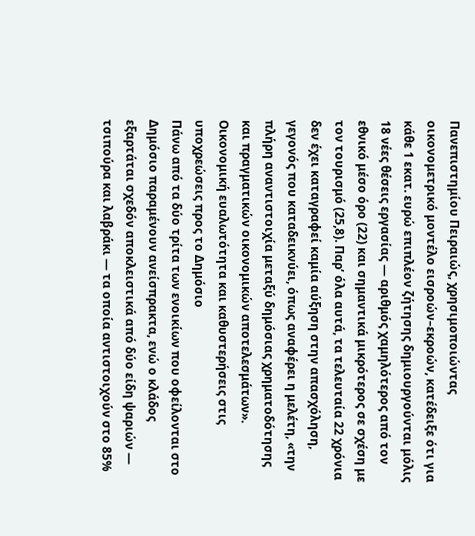Πανεπιστημίου Πειραιώς, χρησιμοποιώντας οικονομετρικό μοντέλο εισροών–εκροών, κατέδειξε ότι για κάθε 1 εκατ. ευρώ επιπλέον ζήτησης δημιουργούνται μόλις 18 νέες θέσεις εργασίας — αριθμός χαμηλότερος από τον εθνικό μέσο όρο (22) και σημαντικά μικρότερος σε σχέση με τον τουρισμό (25,8). Παρ’ όλα αυτά, τα τελευταία 22 χρόνια δεν έχει καταγραφεί καμία αύξηση στην απασχόληση, γεγονός που καταδεικνύει, όπως αναφέρει η μελέτη, «την πλήρη αναντιστοιχία μεταξύ δημόσιας χρηματοδότησης και πραγματικών οικονομικών αποτελεσμάτων».
Οικονομική ευαλωτότητα και καθυστερήσεις στις υποχρεώσεις προς το Δημόσιο
Πάνω από τα δύο τρίτα των ενοικίων που οφείλονται στο Δημόσιο παραμένουν ανείσπρακτα, ενώ ο κλάδος εξαρτάται σχεδόν αποκλειστικά από δύο είδη ψαριών — τσιπούρα και λαβράκι — τα οποία αντιστοιχούν στο 85%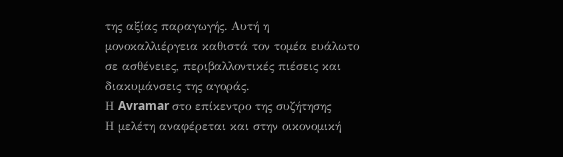της αξίας παραγωγής. Αυτή η μονοκαλλιέργεια καθιστά τον τομέα ευάλωτο σε ασθένειες, περιβαλλοντικές πιέσεις και διακυμάνσεις της αγοράς.
Η Avramar στο επίκεντρο της συζήτησης
Η μελέτη αναφέρεται και στην οικονομική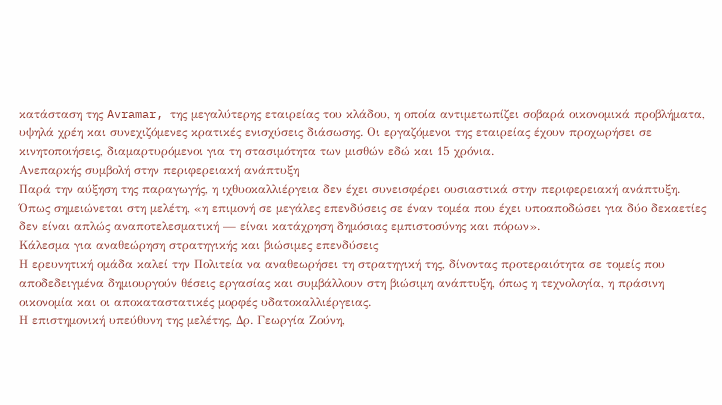κατάσταση της Avramar, της μεγαλύτερης εταιρείας του κλάδου, η οποία αντιμετωπίζει σοβαρά οικονομικά προβλήματα, υψηλά χρέη και συνεχιζόμενες κρατικές ενισχύσεις διάσωσης. Οι εργαζόμενοι της εταιρείας έχουν προχωρήσει σε κινητοποιήσεις, διαμαρτυρόμενοι για τη στασιμότητα των μισθών εδώ και 15 χρόνια.
Ανεπαρκής συμβολή στην περιφερειακή ανάπτυξη
Παρά την αύξηση της παραγωγής, η ιχθυοκαλλιέργεια δεν έχει συνεισφέρει ουσιαστικά στην περιφερειακή ανάπτυξη. Όπως σημειώνεται στη μελέτη, «η επιμονή σε μεγάλες επενδύσεις σε έναν τομέα που έχει υποαποδώσει για δύο δεκαετίες δεν είναι απλώς αναποτελεσματική — είναι κατάχρηση δημόσιας εμπιστοσύνης και πόρων».
Κάλεσμα για αναθεώρηση στρατηγικής και βιώσιμες επενδύσεις
Η ερευνητική ομάδα καλεί την Πολιτεία να αναθεωρήσει τη στρατηγική της, δίνοντας προτεραιότητα σε τομείς που αποδεδειγμένα δημιουργούν θέσεις εργασίας και συμβάλλουν στη βιώσιμη ανάπτυξη, όπως η τεχνολογία, η πράσινη οικονομία και οι αποκαταστατικές μορφές υδατοκαλλιέργειας.
Η επιστημονική υπεύθυνη της μελέτης, Δρ. Γεωργία Ζούνη,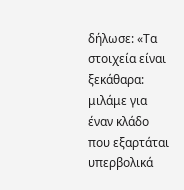δήλωσε: «Τα στοιχεία είναι ξεκάθαρα: μιλάμε για έναν κλάδο που εξαρτάται υπερβολικά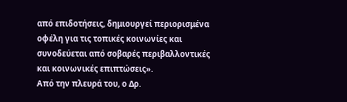από επιδοτήσεις, δημιουργεί περιορισμένα οφέλη για τις τοπικές κοινωνίες και συνοδεύεται από σοβαρές περιβαλλοντικές και κοινωνικές επιπτώσεις».
Από την πλευρά του, ο Δρ.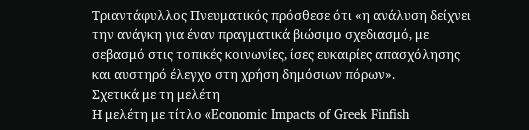Τριαντάφυλλος Πνευματικός πρόσθεσε ότι «η ανάλυση δείχνει την ανάγκη για έναν πραγματικά βιώσιμο σχεδιασμό, με σεβασμό στις τοπικές κοινωνίες, ίσες ευκαιρίες απασχόλησης και αυστηρό έλεγχο στη χρήση δημόσιων πόρων».
Σχετικά με τη μελέτη
Η μελέτη με τίτλο «Economic Impacts of Greek Finfish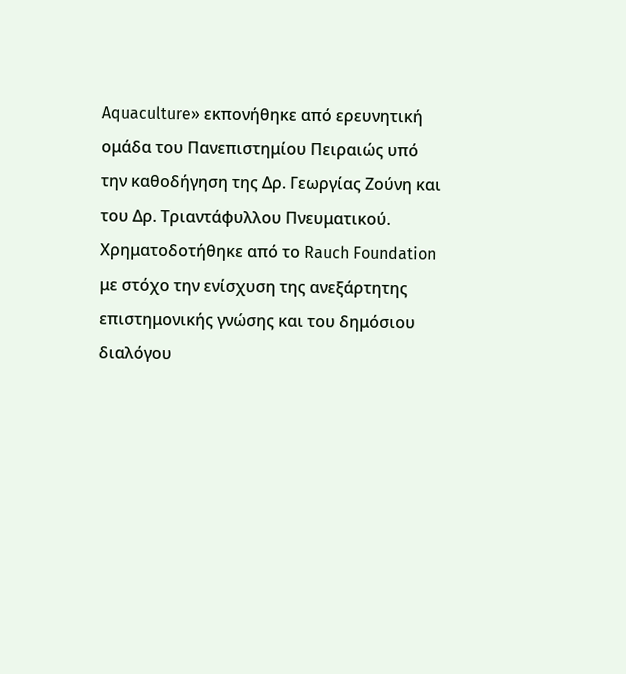Aquaculture» εκπονήθηκε από ερευνητική ομάδα του Πανεπιστημίου Πειραιώς υπό την καθοδήγηση της Δρ. Γεωργίας Ζούνη και του Δρ. Τριαντάφυλλου Πνευματικού. Χρηματοδοτήθηκε από το Rauch Foundation με στόχο την ενίσχυση της ανεξάρτητης επιστημονικής γνώσης και του δημόσιου διαλόγου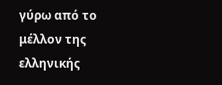γύρω από το μέλλον της ελληνικής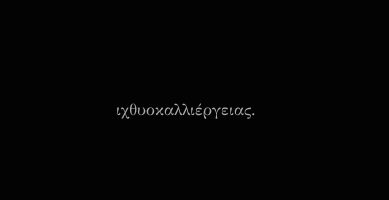ιχθυοκαλλιέργειας.